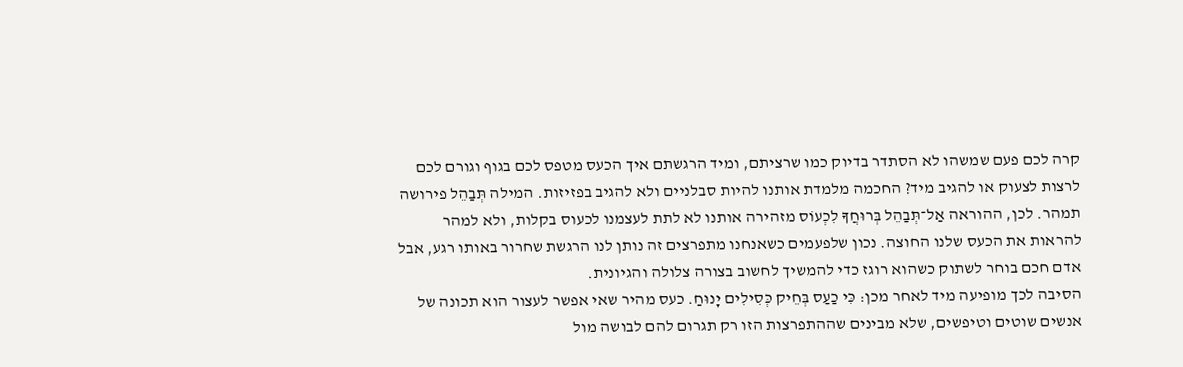קרה לכם פעם שמשהו לא הסתדר בדיוק כמו שרציתם, ומיד הרגשתם איך הכעס מטפס לכם בגוף וגורם לכם לרצות לצעוק או להגיב מיד? החכמה מלמדת אותנו להיות סבלניים ולא להגיב בפזיזות. המילה תְּבַהֵל פירושה תמהר. לכן, ההוראה אַל־תְּבַהֵל בְּרוּחֲךָ לִכְעוֹס מזהירה אותנו לא לתת לעצמנו לכעוס בקלות, ולא למהר להראות את הכעס שלנו החוצה. נכון שלפעמים כשאנחנו מתפרצים זה נותן לנו הרגשת שחרור באותו רגע, אבל אדם חכם בוחר לשתוק כשהוא רוגז כדי להמשיך לחשוב בצורה צלולה והגיונית.
הסיבה לכך מופיעה מיד לאחר מכן: כִּי כַעַס בְּחֵיק כְּסִילִים יָנוּחַ. כעס מהיר שאי אפשר לעצור הוא תכונה של אנשים שוטים וטיפשים, שלא מבינים שההתפרצות הזו רק תגרום להם לבושה מול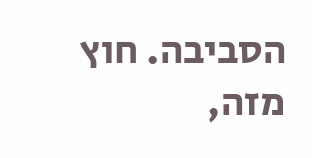הסביבה. חוץ מזה,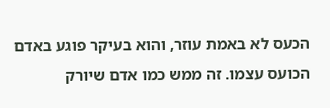הכעס לא באמת עוזר, והוא בעיקר פוגע באדם הכועס עצמו. זה ממש כמו אדם שיורק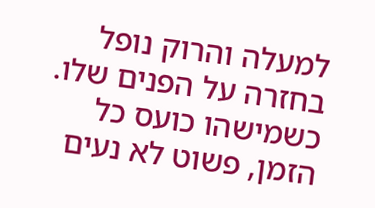למעלה והרוק נופל בחזרה על הפנים שלו. כשמישהו כועס כל הזמן, פשוט לא נעים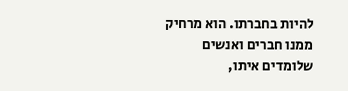להיות בחברתו. הוא מרחיק ממנו חברים ואנשים שלומדים איתו,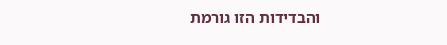והבדידות הזו גורמת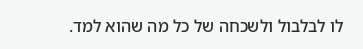לו לבלבול ולשכחה של כל מה שהוא למד.